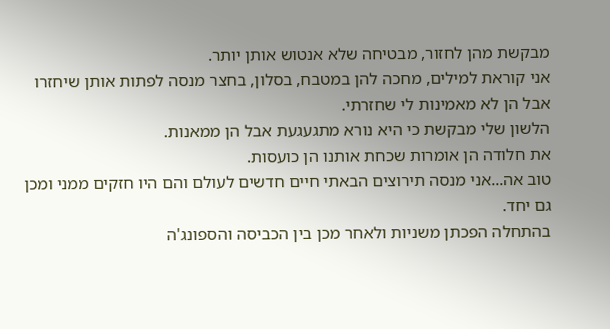מבקשת מהן לחזור, מבטיחה שלא אנטוש אותן יותר.
אני קוראת למילים, מחכה להן במטבח, בסלון, בחצר מנסה לפתות אותן שיחזרו אבל הן לא מאמינות לי שחזרתי.
הלשון שלי מבקשת כי היא נורא מתגעגעת אבל הן ממאנות.
את חלודה הן אומרות שכחת אותנו הן כועסות.
טוב אה...אני מנסה תירוצים הבאתי חיים חדשים לעולם והם היו חזקים ממני ומכן גם יחד.
בהתחלה הפכתן משניות ולאחר מכן בין הכביסה והספונג'ה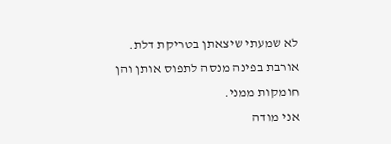לא שמעתי שיצאתן בטריקת דלת.
אורבת בפינה מנסה לתפוס אותן והן חומקות ממני.
אני מודה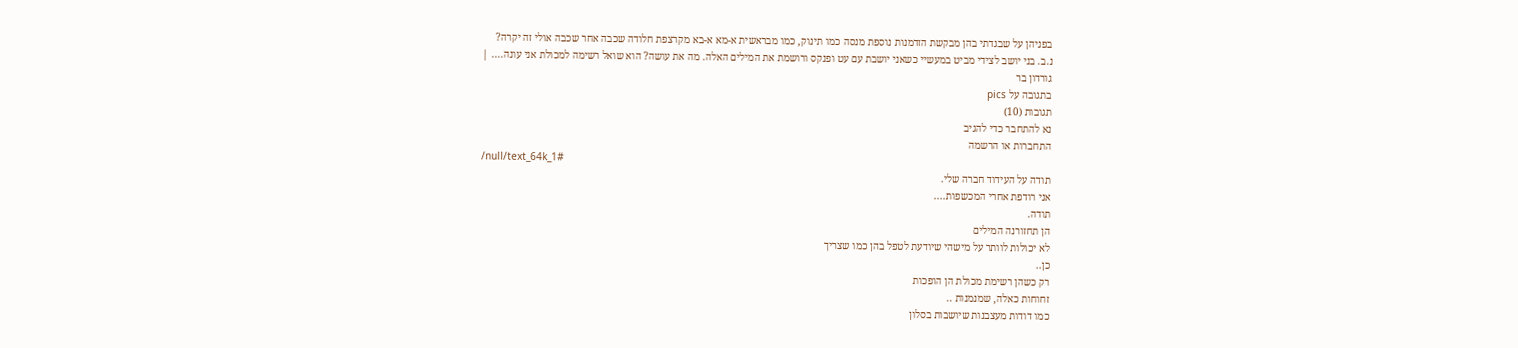בפניהן על שבגדתי בהן מבקשת הזדמנות נוספת מנסה כמו תינוק, כמו מבראשית א-מא א-בא מקרצפת חלודה שכבה אחר שכבה אולי זה יקרה?
נ.ב. בני יושב לצידי מביט במעשיי כשאני יושבת עם עט ופנקס ורושמת את המילים האלה. מה את עושה? הוא שואל רשימה למכולת אני עונה.... |
גורדון בר
בתגובה על pics
תגובות (10)
נא להתחבר כדי להגיב
התחברות או הרשמה
/null/text_64k_1#
תודה על העידוד חברה שלי.
אני רודפת אחרי המכשפות....
תודה.
הן תחזורנה המילים
לא יכולות לוותר על מישהי שיודעת לטפל בהן כמו שצריך
כן..
רק כשהן רשימת מכולת הן הופכות
זחוחות כאלה, שמנמנות ..
כמו דודות מעצבנות שיושבות בסלון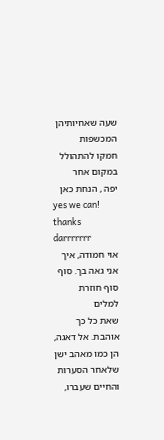שעה שאחיותיהן המכשפות
חמקו להתהולל במקום אחר
יפה , הנחת כאן
yes we can!
thanks darrrrrrr
אוי חמודה, איך אני גאה בך. סוף סוף חוזרת למלים
שאת כל כך אוהבת. אל דאגה, הן כמו מאהב ישן
שלאחר הסערות והחיים שעברו,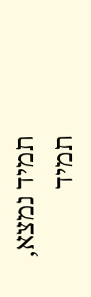תמיד נמצא,
תמיד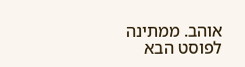אוהב. ממתינה לפוסט הבא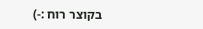בקוצר רוח :-)